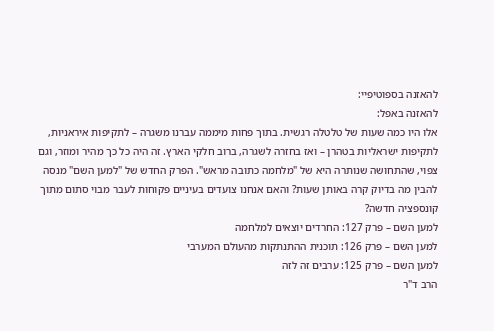להאזנה בספוטיפיי:
להאזנה באפל:
אלו היו כמה שעות של טלטלה רגשית. בתוך פחות מיממה עברנו משגרה – לתקיפות איראניות, לתקיפות ישראליות בטהרן – ואז בחזרה לשגרה, ברוב חלקי הארץ. זה היה כל כך מהיר ומוזר, וגם צפוי, שהתחושה שנותרה היא של "מלחמה כתובה מראש". הפרק החדש של "למען השם" מנסה להבין מה בדיוק קרה באותן שעות? והאם אנחנו צועדים בעיניים פקוחות לעבר מבוי סתום מתוך קונספציה חדשה?
למען השם – פרק 127: החרדים יוצאים למלחמה
למען השם – פרק 126: תוכנית ההתנתקות מהעולם המערבי
למען השם – פרק 125: ערבים זה לזה
הרב ד"ר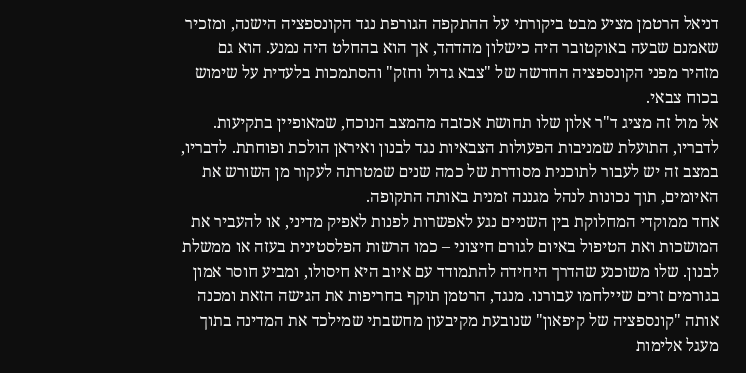דניאל הרטמן מציע מבט ביקורתי על ההתקפה הגורפת נגד הקונספציה הישנה, ומזכיר שאמנם שבעה באוקטובר היה כישלון מהדהד, אך הוא בהחלט היה נמנע. הוא גם מזהיר מפני הקונספציה החדשה של "צבא גדול וחזק" והסתמכות בלעדית על שימוש בכוח צבאי.
אל מול זה מציג ד"ר אלון שלו תחושת אכזבה מהמצב הנוכח, שמאופיין בתקיעות. לדבריו, התועלת שמניבות הפעולות הצבאיות נגד לבנון ואיראן הולכת ופוחתת. לדבריו, במצב זה יש לעבור לתוכנית מסודרת של כמה שנים שמטרתה לעקור מן השורש את האיומים, תוך נכונות לנהל מגננה זמנית באותה התקופה.
אחד ממוקדי המחלוקת בין השניים נגע לאפשרות לפנות לאפיק מדיני, או להעביר את המושכות ואת הטיפול באיום לגורם חיצוני – כמו הרשות הפלסטינית בעזה או ממשלת לבנון. שלו משוכנע שהדרך היחידה להתמודד עם איוב היא חיסולו, ומביע חוסר אמון בגורמים זרים שיילחמו עבורנו. מנגד, הרטמן תוקף בחריפות את הגישה הזאת ומכנה אותה "קונספציה של קיפאון" שנובעת מקיבעון מחשבתי שמילכד את המדינה בתוך מעגל אלימות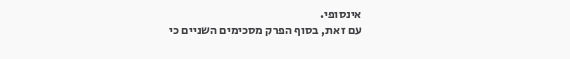אינסופי.
עם זאת, בסוף הפרק מסכימים השניים כי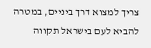צריך למצוא דרך ביניים, במטרה להביא לעם בישראל תקווה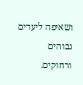ושאיפה ליעדים גבוהים ורחוקים.